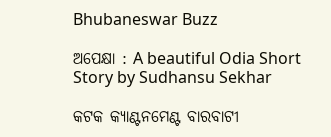Bhubaneswar Buzz

ଅପେକ୍ଷା : A beautiful Odia Short Story by Sudhansu Sekhar

କଟକ କ୍ୟାଣ୍ଟନମେଣ୍ଟ ବାରବାଟୀ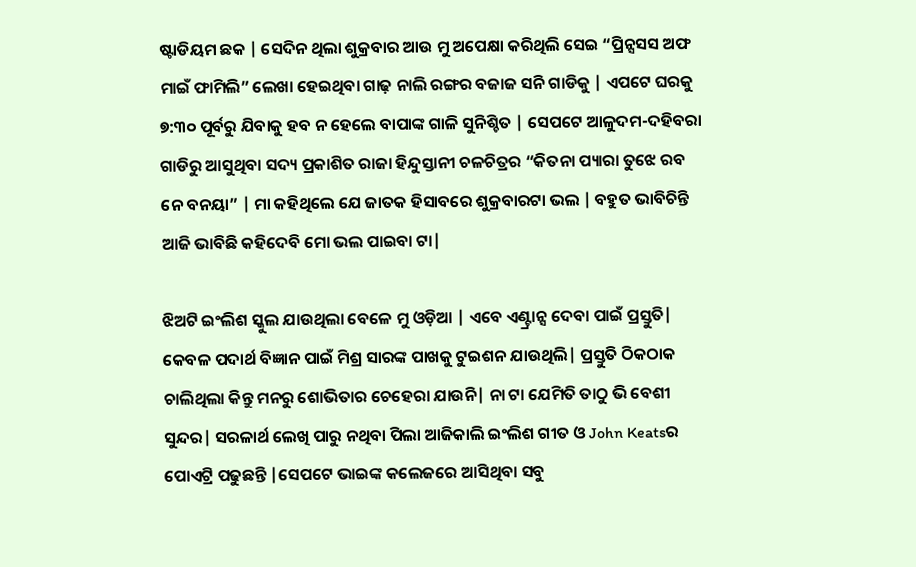ଷ୍ଟାଡିୟମ ଛକ | ସେଦିନ ଥିଲା ଶୁକ୍ରବାର ଆଉ ମୁ ଅପେକ୍ଷା କରିଥିଲି ସେଇ “ପ୍ରିନ୍ସସସ ଅଫ ମାଇଁ ଫାମିଲି” ଲେଖା ହେଇଥିବା ଗାଢ଼ ନାଲି ରଙ୍ଗର ବଜାଜ ସନି ଗାଡିକୁ | ଏପଟେ ଘରକୁ ୭:୩୦ ପୂର୍ବରୁ ଯିବାକୁ ହବ ନ ହେଲେ ବାପାଙ୍କ ଗାଳି ସୁନିଶ୍ଚିତ | ସେପଟେ ଆଳୁଦମ-ଦହିବରା ଗାଡିରୁ ଆସୁଥିବା ସଦ୍ୟ ପ୍ରକାଶିତ ରାଜା ହିନ୍ଦୁସ୍ତାନୀ ଚଳଚିତ୍ରର “କିତନା ପ୍ୟାରା ତୁଝେ ରବ ନେ ବନୟା” | ମା କହିଥିଲେ ଯେ ଜାତକ ହିସାବରେ ଶୁକ୍ରବାରଟା ଭଲ | ବହୁତ ଭାବିଚିନ୍ତି ଆଜି ଭାବିଛି କହିଦେବି ମୋ ଭଲ ପାଇବା ଟା|

ଝିଅଟି ଇଂଲିଶ ସ୍କୁଲ ଯାଉଥିଲା ବେଳେ ମୁ ଓଡ଼ିଆ | ଏବେ ଏଣ୍ଟ୍ରାନ୍ସ ଦେବା ପାଇଁ ପ୍ରସ୍ତୁତି| କେବଳ ପଦାର୍ଥ ବିଜ୍ଞାନ ପାଇଁ ମିଶ୍ର ସାରଙ୍କ ପାଖକୁ ଟୁଇଶନ ଯାଉଥିଲି| ପ୍ରସ୍ତୁତି ଠିକଠାକ ଚାଲିଥିଲା କିନ୍ତୁ ମନରୁ ଶୋଭିତାର ଚେହେରା ଯାଉନି| ନା ଟା ଯେମିତି ତାଠୁ ଭି ବେଶୀ ସୁନ୍ଦର| ସରଳାର୍ଥ ଲେଖି ପାରୁ ନଥିବା ପିଲା ଆଜିକାଲି ଇଂଲିଶ ଗୀତ ଓ John Keatsର ପୋଏଟ୍ରି ପଢୁଛନ୍ତି |ସେପଟେ ଭାଇଙ୍କ କଲେଜରେ ଆସିଥିବା ସବୁ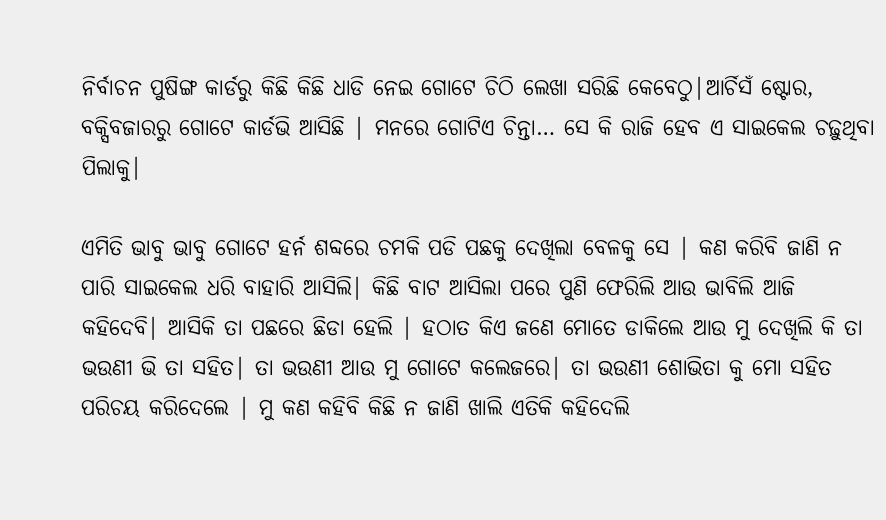ନିର୍ବାଚନ ପୁଷିଙ୍ଗ କାର୍ଡରୁ କିଛି କିଛି ଧାଡି ନେଇ ଗୋଟେ ଚିଠି ଲେଖା ସରିଛି କେବେଠୁ|ଆର୍ଚିସଁ ଷ୍ଟୋର, ବକ୍ସିବଜାରରୁ ଗୋଟେ କାର୍ଡଭି ଆସିଛି | ମନରେ ଗୋଟିଏ ଚିନ୍ତା… ସେ କି ରାଜି ହେବ ଏ ସାଇକେଲ ଚଢ଼ୁଥିବା ପିଲାକୁ|

ଏମିତି ଭାବୁ ଭାବୁ ଗୋଟେ ହର୍ନ ଶବ୍ଦରେ ଚମକି ପଡି ପଛକୁ ଦେଖିଲା ବେଳକୁ ସେ | କଣ କରିବି ଜାଣି ନ ପାରି ସାଇକେଲ ଧରି ବାହାରି ଆସିଲି| କିଛି ବାଟ ଆସିଲା ପରେ ପୁଣି ଫେରିଲି ଆଉ ଭାବିଲି ଆଜି କହିଦେବି| ଆସିକି ତା ପଛରେ ଛିଡା ହେଲି | ହଠାତ କିଏ ଜଣେ ମୋତେ ଡାକିଲେ ଆଉ ମୁ ଦେଖିଲି କି ତା ଭଉଣୀ ଭି ତା ସହିତ| ତା ଭଉଣୀ ଆଉ ମୁ ଗୋଟେ କଲେଜରେ| ତା ଭଉଣୀ ଶୋଭିତା କୁ ମୋ ସହିତ ପରିଚୟ କରିଦେଲେ | ମୁ କଣ କହିବି କିଛି ନ ଜାଣି ଖାଲି ଏତିକି କହିଦେଲି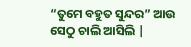“ତୁମେ ବହୁତ ସୁନ୍ଦର” ଆଉ ସେଠୁ ଚାଲି ଆସିଲି |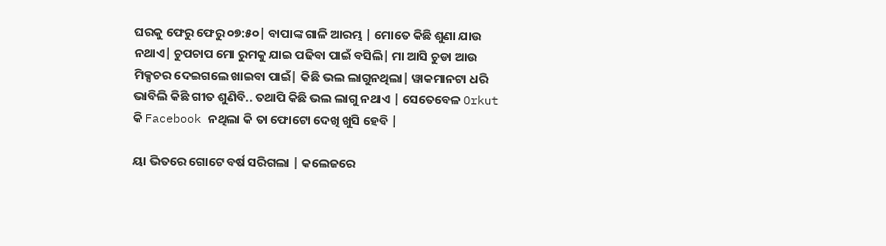ଘରକୁ ଫେରୁ ଫେରୁ ୦୭:୫୦| ବାପାଙ୍କ ଗାଳି ଆରମ୍ଭ | ମୋତେ କିଛି ଶୁଣା ଯାଉ ନଥାଏ| ଚୁପଚାପ ମୋ ରୁମକୁ ଯାଇ ପଢିବା ପାଇଁ ବସିଲି| ମା ଆସି ଚୁଡା ଆଉ ମିକ୍ସଚର ଦେଇଗଲେ ଖାଇବା ପାଇଁ| କିଛି ଭଲ ଲାଗୁନଥିଲା| ୱାକମାନଟା ଧରି ଭାବିଲି କିଛି ଗୀତ ଶୁଣିବି.. ତଥାପି କିଛି ଭଲ ଲାଗୁ ନଥାଏ | ସେତେବେଳ Orkut କି Facebook ନଥିଲା କି ତା ଫୋଟୋ ଦେଖି ଖୁସି ହେବି |

ୟା ଭିତରେ ଗୋଟେ ବର୍ଷ ସରିଗଲା | କଲେଜରେ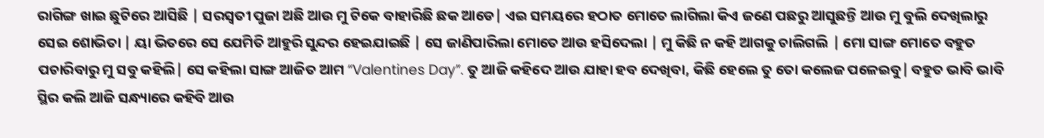ରାଗିଙ୍ଗ ଖାଇ ଛୁଟିରେ ଆସିଛି | ସରସ୍ବତୀ ପୁଜା ଅଛି ଆଉ ମୁ ଟିକେ ବାହାରିଛି ଛକ ଆଡେ| ଏଇ ସମୟରେ ହଠାତ ମୋତେ ଲାଗିଲା କିଏ ଜଣେ ପଛରୁ ଆସୁଛନ୍ତି ଆଉ ମୁ ବୁଲି ଦେଖିଲାରୁ ସେଇ ଶୋଭିତା | ୟା ଭିତରେ ସେ ଯେମିତି ଆହୁରି ସୁନ୍ଦର ହେଇଯାଇଛି | ସେ ଜାଣିପାରିଲା ମୋତେ ଆଉ ହସିଦେଲା | ମୁ କିଛି ନ କହି ଆଗକୁ ଚାଲିଗଲି | ମୋ ସାଙ୍ଗ ମୋତେ ବହୁତ ପଚାରିବାରୁ ମୁ ସବୁ କହିଲି| ସେ କହିଲା ସାଙ୍ଗ ଆଜିତ ଆମ “Valentines Day”. ତୁ ଆଜି କହିଦେ ଆଉ ଯାହା ହବ ଦେଖିବା, କିଛି ହେଲେ ତୁ ତୋ କଲେଜ ପଳେଇବୁ| ବହୁତ ଭାବି ଭାବି ସ୍ଥିର କଲି ଆଜି ସନ୍ଧ୍ୟାରେ କହିବି ଆଉ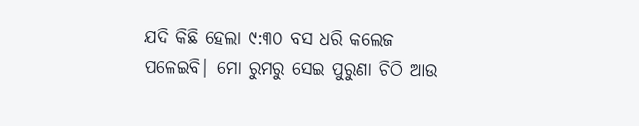ଯଦି କିଛି ହେଲା ୯:୩୦ ବସ ଧରି କଲେଜ ପଳେଇବି| ମୋ ରୁମରୁ ସେଇ ପୁରୁଣା ଚିଠି ଆଉ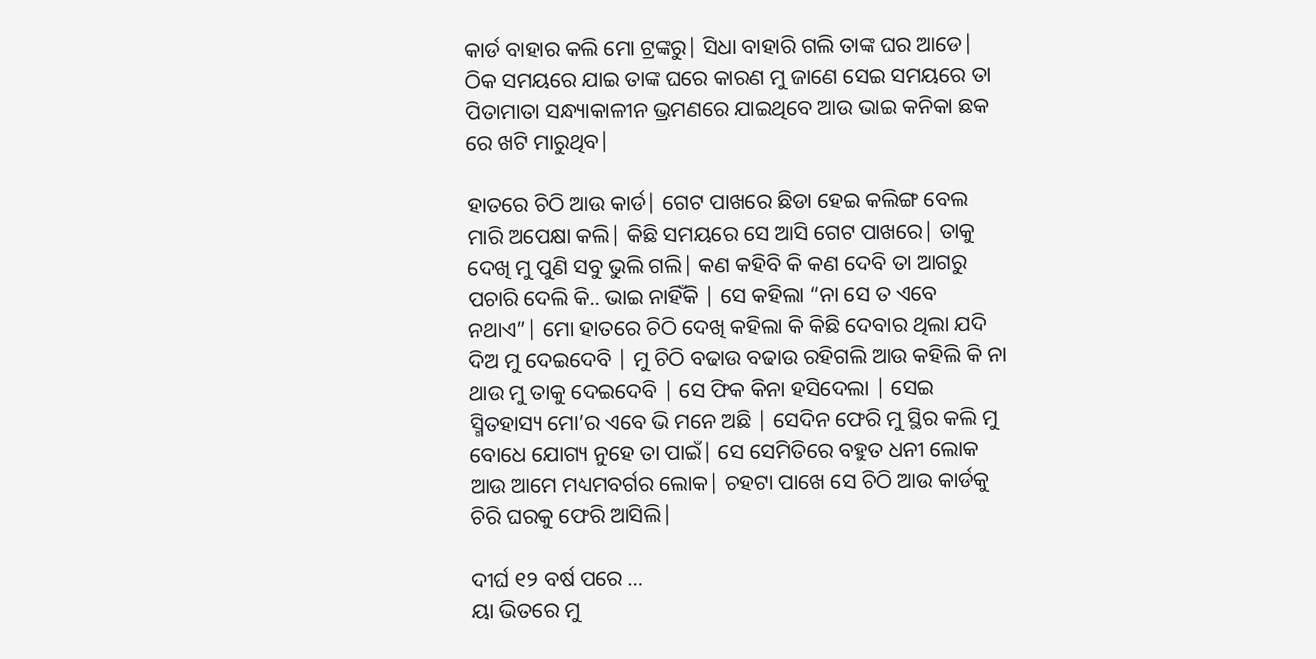କାର୍ଡ ବାହାର କଲି ମୋ ଟ୍ରଙ୍କରୁ| ସିଧା ବାହାରି ଗଲି ତାଙ୍କ ଘର ଆଡେ| ଠିକ ସମୟରେ ଯାଇ ତାଙ୍କ ଘରେ କାରଣ ମୁ ଜାଣେ ସେଇ ସମୟରେ ତା ପିତାମାତା ସନ୍ଧ୍ୟାକାଳୀନ ଭ୍ରମଣରେ ଯାଇଥିବେ ଆଉ ଭାଇ କନିକା ଛକ ରେ ଖଟି ମାରୁଥିବ|

ହାତରେ ଚିଠି ଆଉ କାର୍ଡ| ଗେଟ ପାଖରେ ଛିଡା ହେଇ କଲିଙ୍ଗ ବେଲ ମାରି ଅପେକ୍ଷା କଲି| କିଛି ସମୟରେ ସେ ଆସି ଗେଟ ପାଖରେ| ତାକୁ ଦେଖି ମୁ ପୁଣି ସବୁ ଭୁଲି ଗଲି| କଣ କହିବି କି କଣ ଦେବି ତା ଆଗରୁ ପଚାରି ଦେଲି କି.. ଭାଇ ନାହିଁକି | ସେ କହିଲା “ନା ସେ ତ ଏବେ ନଥାଏ”| ମୋ ହାତରେ ଚିଠି ଦେଖି କହିଲା କି କିଛି ଦେବାର ଥିଲା ଯଦି ଦିଅ ମୁ ଦେଇଦେବି | ମୁ ଚିଠି ବଢାଉ ବଢାଉ ରହିଗଲି ଆଉ କହିଲି କି ନା ଥାଉ ମୁ ତାକୁ ଦେଇଦେବି | ସେ ଫିକ କିନା ହସିଦେଲା | ସେଇ ସ୍ମିତହାସ୍ୟ ମୋ’ର ଏବେ ଭି ମନେ ଅଛି | ସେଦିନ ଫେରି ମୁ ସ୍ଥିର କଲି ମୁ ବୋଧେ ଯୋଗ୍ୟ ନୁହେ ତା ପାଇଁ| ସେ ସେମିତିରେ ବହୁତ ଧନୀ ଲୋକ ଆଉ ଆମେ ମଧ୍ୟମବର୍ଗର ଲୋକ| ଚହଟା ପାଖେ ସେ ଚିଠି ଆଉ କାର୍ଡକୁ ଚିରି ଘରକୁ ଫେରି ଆସିଲି|

ଦୀର୍ଘ ୧୨ ବର୍ଷ ପରେ …
ୟା ଭିତରେ ମୁ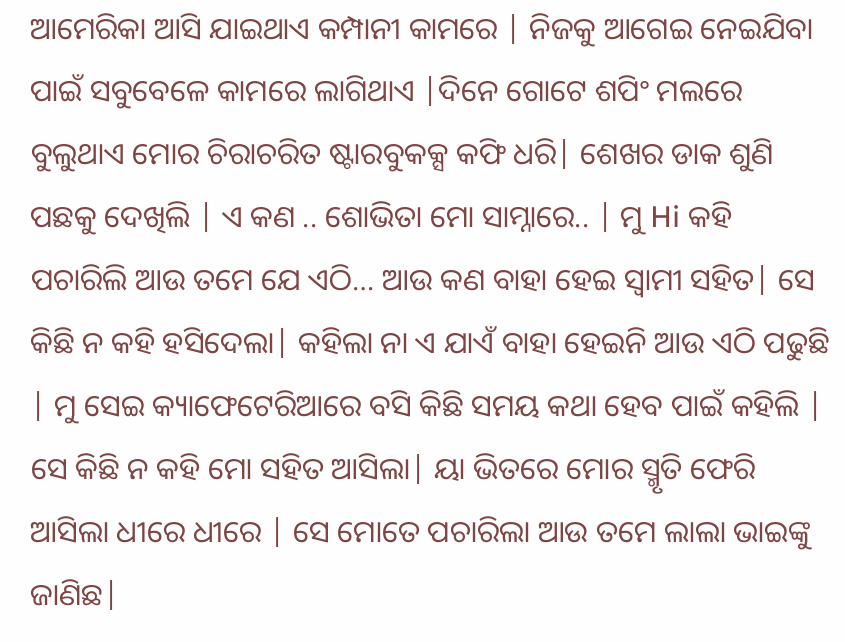ଆମେରିକା ଆସି ଯାଇଥାଏ କମ୍ପାନୀ କାମରେ | ନିଜକୁ ଆଗେଇ ନେଇଯିବା ପାଇଁ ସବୁବେଳେ କାମରେ ଲାଗିଥାଏ |ଦିନେ ଗୋଟେ ଶପିଂ ମଲରେ ବୁଲୁଥାଏ ମୋର ଚିରାଚରିତ ଷ୍ଟାରବୁକକ୍ସ କଫି ଧରି| ଶେଖର ଡାକ ଶୁଣି ପଛକୁ ଦେଖିଲି | ଏ କଣ .. ଶୋଭିତା ମୋ ସାମ୍ନାରେ.. | ମୁ Hi କହି ପଚାରିଲି ଆଉ ତମେ ଯେ ଏଠି… ଆଉ କଣ ବାହା ହେଇ ସ୍ଵାମୀ ସହିତ| ସେ କିଛି ନ କହି ହସିଦେଲା| କହିଲା ନା ଏ ଯାଏଁ ବାହା ହେଇନି ଆଉ ଏଠି ପଢୁଛି | ମୁ ସେଇ କ୍ୟାଫେଟେରିଆରେ ବସି କିଛି ସମୟ କଥା ହେବ ପାଇଁ କହିଲି | ସେ କିଛି ନ କହି ମୋ ସହିତ ଆସିଲା| ୟା ଭିତରେ ମୋର ସ୍ମୃତି ଫେରି ଆସିଲା ଧୀରେ ଧୀରେ | ସେ ମୋତେ ପଚାରିଲା ଆଉ ତମେ ଲାଲା ଭାଇଙ୍କୁ ଜାଣିଛ|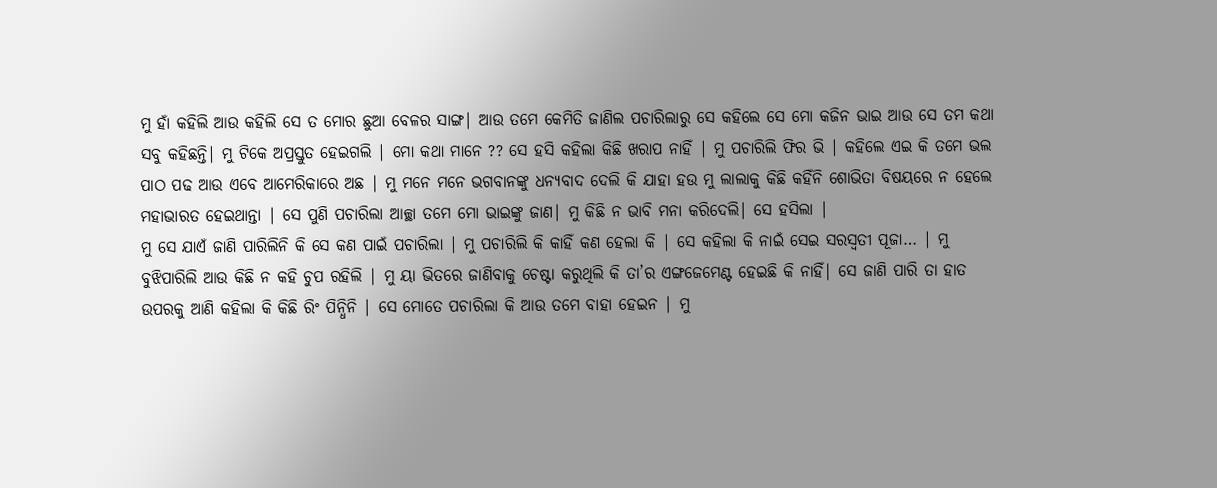ମୁ ହାଁ କହିଲି ଆଉ କହିଲି ସେ ତ ମୋର ଛୁଆ ବେଳର ସାଙ୍ଗ| ଆଉ ତମେ କେମିତି ଜାଣିଲ ପଚାରିଲାରୁ ସେ କହିଲେ ସେ ମୋ କଜିନ ଭାଇ ଆଉ ସେ ତମ କଥା ସବୁ କହିଛନ୍ତି| ମୁ ଟିକେ ଅପ୍ରସ୍ତୁତ ହେଇଗଲି | ମୋ କଥା ମାନେ ?? ସେ ହସି କହିଲା କିଛି ଖରାପ ନାହିଁ | ମୁ ପଚାରିଲି ଫିର ଭି | କହିଲେ ଏଇ କି ତମେ ଭଲ ପାଠ ପଢ ଆଉ ଏବେ ଆମେରିକାରେ ଅଛ | ମୁ ମନେ ମନେ ଭଗବାନଙ୍କୁ ଧନ୍ୟବାଦ ଦେଲି କି ଯାହା ହଉ ମୁ ଲାଲାକୁ କିଛି କହିଁନି ଶୋଭିତା ବିଷୟରେ ନ ହେଲେ ମହାଭାରତ ହେଇଥାନ୍ତା | ସେ ପୁଣି ପଚାରିଲା ଆଚ୍ଛା ତମେ ମୋ ଭାଇଙ୍କୁ ଜାଣ| ମୁ କିଛି ନ ଭାବି ମନା କରିଦେଲି| ସେ ହସିଲା |
ମୁ ସେ ଯାଏଁ ଜାଣି ପାରିଲିନି କି ସେ କଣ ପାଇଁ ପଚାରିଲା | ମୁ ପଚାରିଲି କି କାହିଁ କଣ ହେଲା କି | ସେ କହିଲା କି ନାଇଁ ସେଇ ସରସ୍ବତୀ ପୂଜା… | ମୁ ବୁଝିପାରିଲି ଆଉ କିଛି ନ କହି ଚୁପ ରହିଲି | ମୁ ୟା ଭିତରେ ଜାଣିବାକୁ ଚେଷ୍ଟା କରୁଥିଲି କି ତା’ର ଏଙ୍ଗଜେମେଣ୍ଟ ହେଇଛି କି ନାହିଁ| ସେ ଜାଣି ପାରି ତା ହାତ ଉପରକୁ ଆଣି କହିଲା କି କିଛି ରିଂ ପିନ୍ଧିନି | ସେ ମୋତେ ପଚାରିଲା କି ଆଉ ତମେ ବାହା ହେଇନ | ମୁ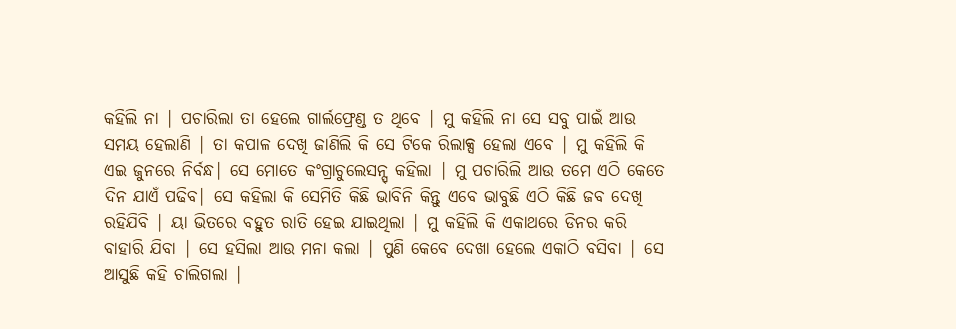କହିଲି ନା | ପଚାରିଲା ତା ହେଲେ ଗାର୍ଲଫ୍ରେଣ୍ଡ ତ ଥିବେ | ମୁ କହିଲି ନା ସେ ସବୁ ପାଇଁ ଆଉ ସମୟ ହେଲାଣି | ତା କପାଳ ଦେଖି ଜାଣିଲି କି ସେ ଟିକେ ରିଲାକ୍ସ ହେଲା ଏବେ | ମୁ କହିଲି କି ଏଇ ଜୁନରେ ନିର୍ବନ୍ଧ| ସେ ମୋତେ କଂଗ୍ରାଚୁଲେସନ୍ସ୍ କହିଲା | ମୁ ପଚାରିଲି ଆଉ ତମେ ଏଠି କେତେ ଦିନ ଯାଏଁ ପଢିବ| ସେ କହିଲା କି ସେମିତି କିଛି ଭାବିନି କିନ୍ତୁ ଏବେ ଭାବୁଛି ଏଠି କିଛି ଜବ ଦେଖି ରହିଯିବି | ୟା ଭିତରେ ବହୁତ ରାତି ହେଇ ଯାଇଥିଲା | ମୁ କହିଲି କି ଏକାଥରେ ଡିନର କରି ବାହାରି ଯିବା | ସେ ହସିଲା ଆଉ ମନା କଲା | ପୁଣି କେବେ ଦେଖା ହେଲେ ଏକାଠି ବସିବା | ସେ ଆସୁଛି କହି ଚାଲିଗଲା |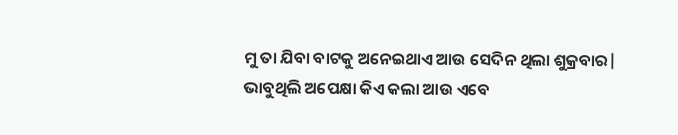ମୁ ତା ଯିବା ବାଟକୁ ଅନେଇଥାଏ ଆଉ ସେଦିନ ଥିଲା ଶୁକ୍ରବାର|
ଭାବୁଥିଲି ଅପେକ୍ଷା କିଏ କଲା ଆଉ ଏବେ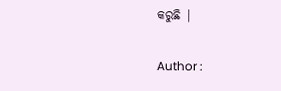କରୁଛି |

Author :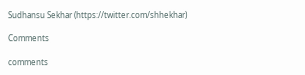Sudhansu Sekhar (https://twitter.com/shhekhar)

Comments

comments